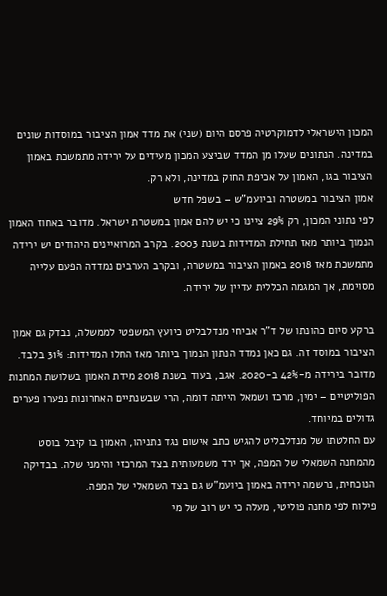המכון הישראלי לדמוקרטיה פרסם היום (שני) את מדד אמון הציבור במוסדות שונים במדינה. הנתונים שעלו מן המדד שביצע המכון מעידים על ירידה מתמשכת באמון הציבור בגו, האמון על אכיפת החוק במדינה, ולא רק.
אמון הציבור במשטרה וביועמ"ש – בשפל חדש
לפי נתוני המכון, רק 29% ציינו כי יש להם אמון במשטרת ישראל. מדובר באחוז האמון הנמוך ביותר מאז תחילת המדידות בשנת 2003. בקרב המרואיינים היהודים יש ירידה מתמשכת מאז 2018 באמון הציבור במשטרה, ובקרב הערבים נמדדה הפעם עלייה מסוימת, אך המגמה הכללית עדיין של ירידה.

ברקע סיום כהונתו של ד"ר אביחי מנדלבליט כיועץ המשפטי לממשלה, נבדק גם אמון הציבור במוסד זה. גם כאן נמדד הנתון הנמוך ביותר מאז החלו המדידות: 31% בלבד. מדובר בירידה מ-42% ב-2020. אגב, בעוד בשנת 2018 מידת האמון בשלושת המחנות הפוליטיים – ימין, מרכז ושמאל הייתה דומה, הרי שבשנתיים האחרונות נפערו פערים גדולים במיוחד.
עם החלטתו של מנדלבליט להגיש כתב אישום נגד נתניהו, האמון בו קיבל בוסט מהמחנה השמאלי של המפה, אך ירד משמעותית בצד המרכזי והימני שלה. בבדיקה הנוכחית, נרשמה ירידה באמון ביועמ"ש גם בצד השמאלי של המפה.
פילוח לפי מחנה פוליטי, מעלה כי יש רוב של מי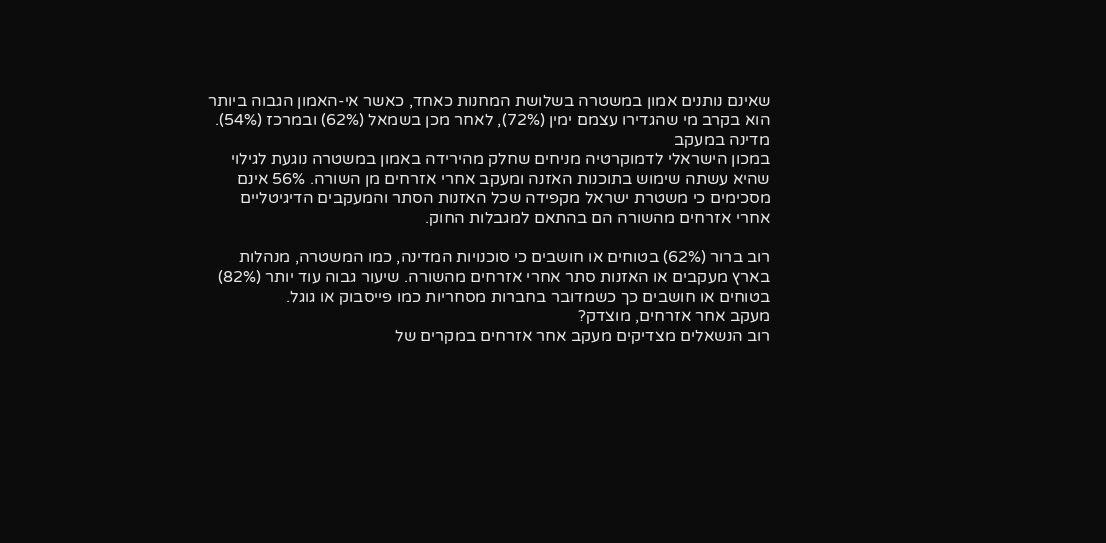שאינם נותנים אמון במשטרה בשלושת המחנות כאחד, כאשר אי-האמון הגבוה ביותר הוא בקרב מי שהגדירו עצמם ימין (72%), לאחר מכן בשמאל (62%) ובמרכז (54%).
מדינה במעקב
במכון הישראלי לדמוקרטיה מניחים שחלק מהירידה באמון במשטרה נוגעת לגילוי שהיא עשתה שימוש בתוכנות האזנה ומעקב אחרי אזרחים מן השורה. 56% אינם מסכימים כי משטרת ישראל מקפידה שכל האזנות הסתר והמעקבים הדיגיטליים אחרי אזרחים מהשורה הם בהתאם למגבלות החוק.

רוב ברור (62%) בטוחים או חושבים כי סוכנויות המדינה, כמו המשטרה, מנהלות בארץ מעקבים או האזנות סתר אחרי אזרחים מהשורה. שיעור גבוה עוד יותר (82%) בטוחים או חושבים כך כשמדובר בחברות מסחריות כמו פייסבוק או גוגל.
מעקב אחר אזרחים, מוצדק?
רוב הנשאלים מצדיקים מעקב אחר אזרחים במקרים של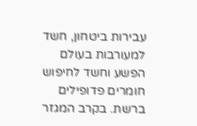עבירות ביטחון, חשד למעורבות בעולם הפשע וחשד לחיפוש חומרים פדופילים ברשת. בקרב המגזר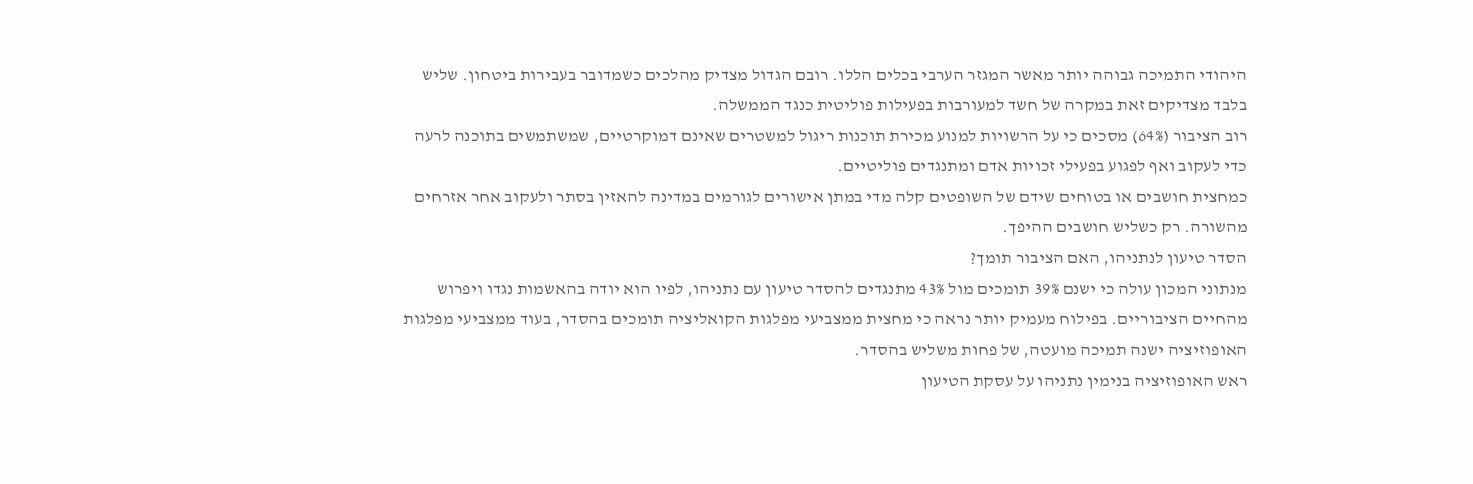היהודי התמיכה גבוהה יותר מאשר המגזר הערבי בכלים הללו. רובם הגדול מצדיק מהלכים כשמדובר בעבירות ביטחון. שליש בלבד מצדיקים זאת במקרה של חשד למעורבות בפעילות פוליטית כנגד הממשלה.
רוב הציבור (64%) מסכים כי על הרשויות למנוע מכירת תוכנות ריגול למשטרים שאינם דמוקרטיים, שמשתמשים בתוכנה לרעה כדי לעקוב ואף לפגוע בפעילי זכויות אדם ומתנגדים פוליטיים.
כמחצית חושבים או בטוחים שידם של השופטים קלה מדי במתן אישורים לגורמים במדינה להאזין בסתר ולעקוב אחר אזרחים מהשורה. רק כשליש חושבים ההיפך.
הסדר טיעון לנתניהו, האם הציבור תומך?
מנתוני המכון עולה כי ישנם 39% תומכים מול 43% מתנגדים להסדר טיעון עם נתניהו, לפיו הוא יודה בהאשמות נגדו ויפרוש מהחיים הציבוריים. בפילוח מעמיק יותר נראה כי מחצית ממצביעי מפלגות הקואליציה תומכים בהסדר, בעוד ממצביעי מפלגות האופוזיציה ישנה תמיכה מועטה, של פחות משליש בהסדר.
ראש האופוזיציה בנימין נתניהו על עסקת הטיעון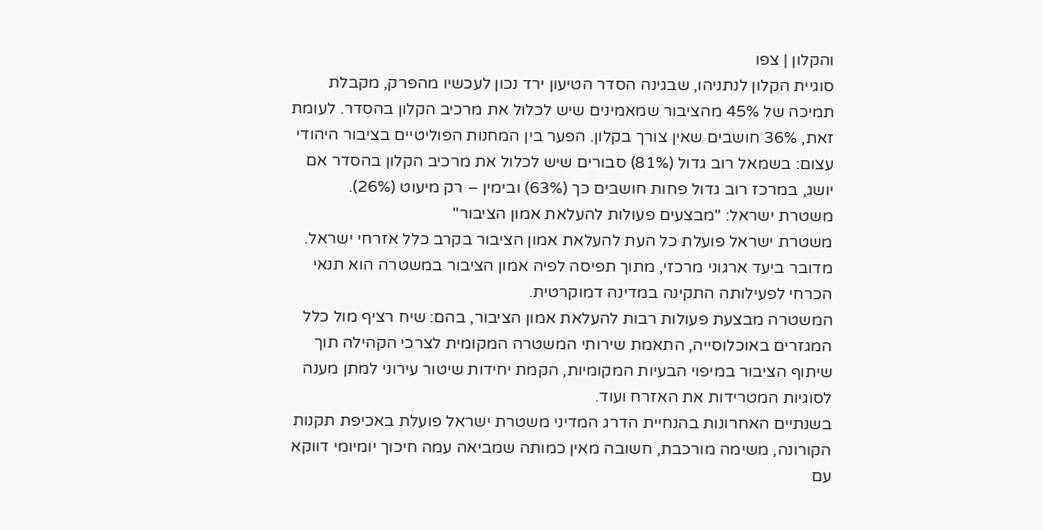והקלון | צפו
סוגיית הקלון לנתניהו, שבגינה הסדר הטיעון ירד נכון לעכשיו מהפרק, מקבלת תמיכה של 45% מהציבור שמאמינים שיש לכלול את מרכיב הקלון בהסדר. לעומת זאת, 36% חושבים שאין צורך בקלון. הפער בין המחנות הפוליטיים בציבור היהודי עצום: בשמאל רוב גדול (81%) סבורים שיש לכלול את מרכיב הקלון בהסדר אם יושג, במרכז רוב גדול פחות חושבים כך (63%) ובימין – רק מיעוט (26%).
משטרת ישראל: "מבצעים פעולות להעלאת אמון הציבור"
משטרת ישראל פועלת כל העת להעלאת אמון הציבור בקרב כלל אזרחי ישראל. מדובר ביעד ארגוני מרכזי, מתוך תפיסה לפיה אמון הציבור במשטרה הוא תנאי הכרחי לפעילותה התקינה במדינה דמוקרטית.
המשטרה מבצעת פעולות רבות להעלאת אמון הציבור, בהם: שיח רציף מול כלל המגזרים באוכלוסייה, התאמת שירותי המשטרה המקומית לצרכי הקהילה תוך שיתוף הציבור במיפוי הבעיות המקומיות, הקמת יחידות שיטור עירוני למתן מענה לסוגיות המטרידות את האזרח ועוד.
בשנתיים האחרונות בהנחיית הדרג המדיני משטרת ישראל פועלת באכיפת תקנות הקורונה, משימה מורכבת, חשובה מאין כמותה שמביאה עמה חיכוך יומיומי דווקא עם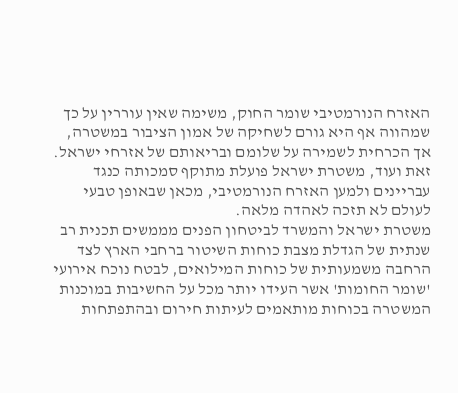האזרח הנורמטיבי שומר החוק, משימה שאין עוררין על כך שמהווה אף היא גורם לשחיקה של אמון הציבור במשטרה, אך הכרחית לשמירה על שלומם ובריאותם של אזרחי ישראל.
זאת ועוד, משטרת ישראל פועלת מתוקף סמכותה כנגד עבריינים ולמען האזרח הנורמטיבי, מכאן שבאופן טבעי לעולם לא תזכה לאהדה מלאה.
משטרת ישראל והמשרד לביטחון הפנים מממשים תכנית רב שנתית של הגדלת מצבת כוחות השיטור ברחבי הארץ לצד הרחבה משמעותית של כוחות המילואים, לבטח נוכח אירועי 'שומר החומות' אשר העידו יותר מכל על החשיבות במוכנות המשטרה בכוחות מותאמים לעיתות חירום ובהתפתחות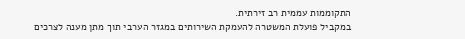התקוממות עממית רב זירתית.
במקביל פועלת המשטרה להעמקת השירותים במגזר הערבי תוך מתן מענה לצרכים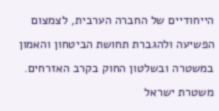הייחודיים של החברה הערבית, לצמצום הפשיעה ולהגברת תחושת הביטחון והאמון במשטרה ובשלטון החוק בקרב האזרחים.
משטרת ישראל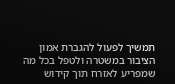תמשיך לפעול להגברת אמון הציבור במשטרה ולטפל בכל מה שמפריע לאזרח תוך קידוש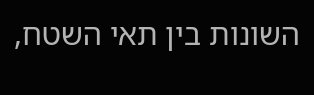השונות בין תאי השטח,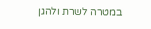במטרה לשרת ולהגן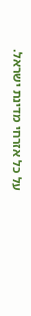על כל אזרחי מדינת ישראל.